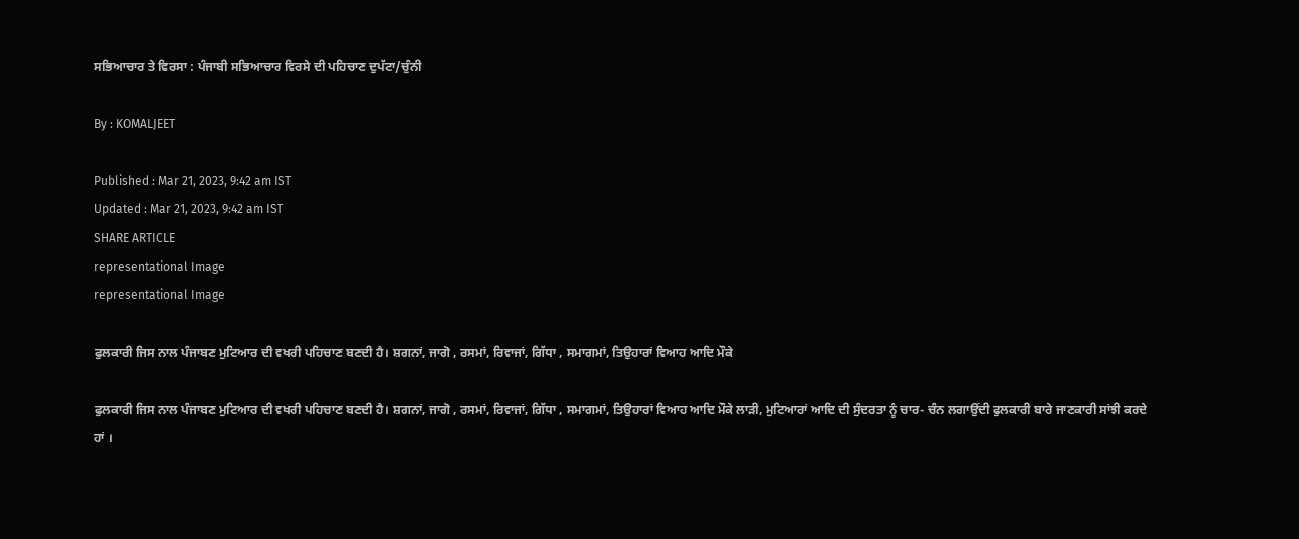ਸਭਿਆਚਾਰ ਤੇ ਵਿਰਸਾ : ਪੰਜਾਬੀ ਸਭਿਆਚਾਰ ਵਿਰਸੇ ਦੀ ਪਹਿਚਾਣ ਦੁਪੱਟਾ/ਚੁੰਨੀ

By : KOMALJEET

Published : Mar 21, 2023, 9:42 am IST
Updated : Mar 21, 2023, 9:42 am IST
SHARE ARTICLE
representational Image
representational Image

ਫੁਲਕਾਰੀ ਜਿਸ ਨਾਲ ਪੰਜਾਬਣ ਮੁਟਿਆਰ ਦੀ ਵਖਰੀ ਪਹਿਚਾਣ ਬਣਦੀ ਹੈ। ਸ਼ਗਨਾਂ, ਜਾਗੋ , ਰਸਮਾਂ, ਰਿਵਾਜਾਂ, ਗਿੱਧਾ , ਸਮਾਗਮਾਂ, ਤਿਉਹਾਰਾਂ ਵਿਆਹ ਆਦਿ ਮੌਕੇ

ਫੁਲਕਾਰੀ ਜਿਸ ਨਾਲ ਪੰਜਾਬਣ ਮੁਟਿਆਰ ਦੀ ਵਖਰੀ ਪਹਿਚਾਣ ਬਣਦੀ ਹੈ। ਸ਼ਗਨਾਂ, ਜਾਗੋ , ਰਸਮਾਂ, ਰਿਵਾਜਾਂ, ਗਿੱਧਾ , ਸਮਾਗਮਾਂ, ਤਿਉਹਾਰਾਂ ਵਿਆਹ ਆਦਿ ਮੌਕੇ ਲਾੜੀ, ਮੁਟਿਆਰਾਂ ਆਦਿ ਦੀ ਸੁੰਦਰਤਾ ਨੂੰ ਚਾਰ- ਚੰਨ ਲਗਾਉਂਦੀ ਫੁਲਕਾਰੀ ਬਾਰੇ ਜਾਣਕਾਰੀ ਸਾਂਝੀ ਕਰਦੇ ਹਾਂ ।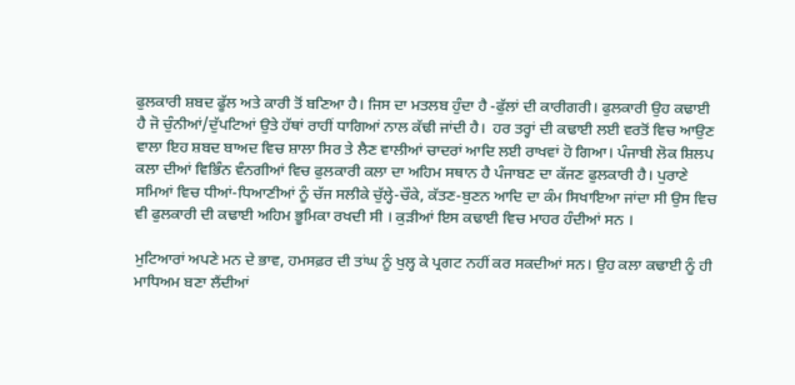ਫੁਲਕਾਰੀ ਸ਼ਬਦ ਫੂੱਲ ਅਤੇ ਕਾਰੀ ਤੋਂ ਬਣਿਆ ਹੈ। ਜਿਸ ਦਾ ਮਤਲਬ ਹੁੰਦਾ ਹੈ -ਫੁੱਲਾਂ ਦੀ ਕਾਰੀਗਰੀ। ਫੁਲਕਾਰੀ ਉਹ ਕਢਾਈ ਹੈ ਜੋ ਚੁੰਨੀਆਂ/ਦੁੱਪਟਿਆਂ ਉਤੇ ਹੱਥਾਂ ਰਾਹੀਂ ਧਾਗਿਆਂ ਨਾਲ ਕੱਢੀ ਜਾਂਦੀ ਹੈ।  ਹਰ ਤਰ੍ਹਾਂ ਦੀ ਕਢਾਈ ਲਈ ਵਰਤੋਂ ਵਿਚ ਆਉਣ ਵਾਲਾ ਇਹ ਸ਼ਬਦ ਬਾਅਦ ਵਿਚ ਸ਼ਾਲਾ ਸਿਰ ਤੇ ਲੈਣ ਵਾਲੀਆਂ ਚਾਦਰਾਂ ਆਦਿ ਲਈ ਰਾਖਵਾਂ ਹੋ ਗਿਆ। ਪੰਜਾਬੀ ਲੋਕ ਸ਼ਿਲਪ ਕਲਾ ਦੀਆਂ ਵਿਭਿੰਨ ਵੰਨਗੀਆਂ ਵਿਚ ਫੁਲਕਾਰੀ ਕਲਾ ਦਾ ਅਹਿਮ ਸਥਾਨ ਹੈ ਪੰਜਾਬਣ ਦਾ ਕੱਜਣ ਫੁਲਕਾਰੀ ਹੈ। ਪੁਰਾਣੇ ਸਮਿਆਂ ਵਿਚ ਧੀਆਂ-ਧਿਆਣੀਆਂ ਨੂੰ ਚੱਜ ਸਲੀਕੇ ਚੁੱਲ੍ਹੇ-ਚੌਕੇ, ਕੱਤਣ-ਬੁਣਨ ਆਦਿ ਦਾ ਕੰਮ ਸਿਖਾਇਆ ਜਾਂਦਾ ਸੀ ਉਸ ਵਿਚ ਵੀ ਫੁਲਕਾਰੀ ਦੀ ਕਢਾਈ ਅਹਿਮ ਭੂਮਿਕਾ ਰਖਦੀ ਸੀ । ਕੁੜੀਆਂ ਇਸ ਕਢਾਈ ਵਿਚ ਮਾਹਰ ਹੰਦੀਆਂ ਸਨ ।

ਮੁਟਿਆਰਾਂ ਅਪਣੇ ਮਨ ਦੇ ਭਾਵ, ਹਮਸਫ਼ਰ ਦੀ ਤਾਂਘ ਨੂੰ ਖੁਲ੍ਹ ਕੇ ਪ੍ਰਗਟ ਨਹੀਂ ਕਰ ਸਕਦੀਆਂ ਸਨ। ਉਹ ਕਲਾ ਕਢਾਈ ਨੂੰ ਹੀ ਮਾਧਿਅਮ ਬਣਾ ਲੈਂਦੀਆਂ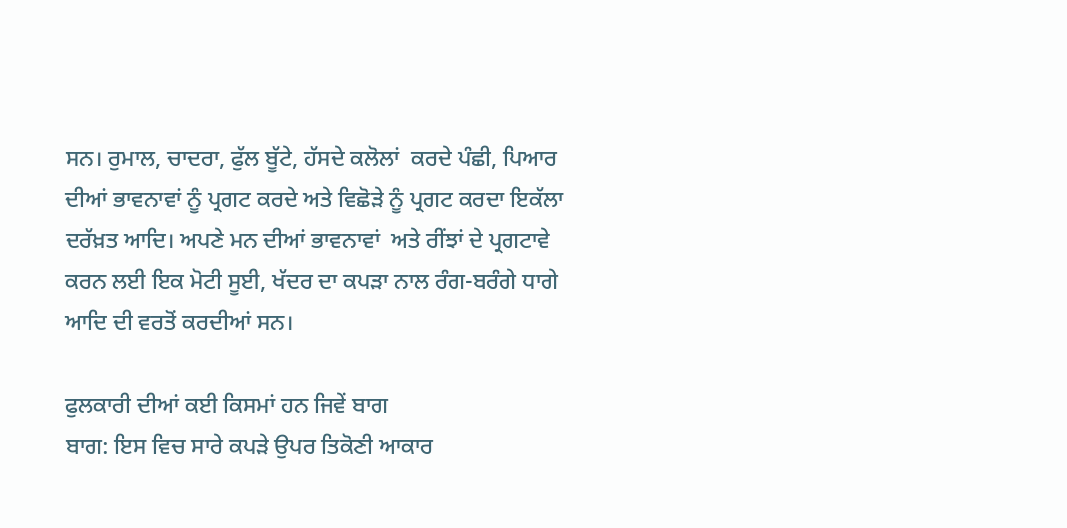ਸਨ। ਰੁਮਾਲ, ਚਾਦਰਾ, ਫੁੱਲ ਬੂੱਟੇ, ਹੱਸਦੇ ਕਲੋਲਾਂ  ਕਰਦੇ ਪੰਛੀ, ਪਿਆਰ ਦੀਆਂ ਭਾਵਨਾਵਾਂ ਨੂੰ ਪ੍ਰਗਟ ਕਰਦੇ ਅਤੇ ਵਿਛੋੜੇ ਨੂੰ ਪ੍ਰਗਟ ਕਰਦਾ ਇਕੱਲਾ ਦਰੱਖ਼ਤ ਆਦਿ। ਅਪਣੇ ਮਨ ਦੀਆਂ ਭਾਵਨਾਵਾਂ  ਅਤੇ ਰੀਂਝਾਂ ਦੇ ਪ੍ਰਗਟਾਵੇ ਕਰਨ ਲਈ ਇਕ ਮੋਟੀ ਸੂਈ, ਖੱਦਰ ਦਾ ਕਪੜਾ ਨਾਲ ਰੰਗ-ਬਰੰਗੇ ਧਾਗੇ ਆਦਿ ਦੀ ਵਰਤੋਂ ਕਰਦੀਆਂ ਸਨ।

ਫੁਲਕਾਰੀ ਦੀਆਂ ਕਈ ਕਿਸਮਾਂ ਹਨ ਜਿਵੇਂ ਬਾਗ
ਬਾਗ: ਇਸ ਵਿਚ ਸਾਰੇ ਕਪੜੇ ਉਪਰ ਤਿਕੋਣੀ ਆਕਾਰ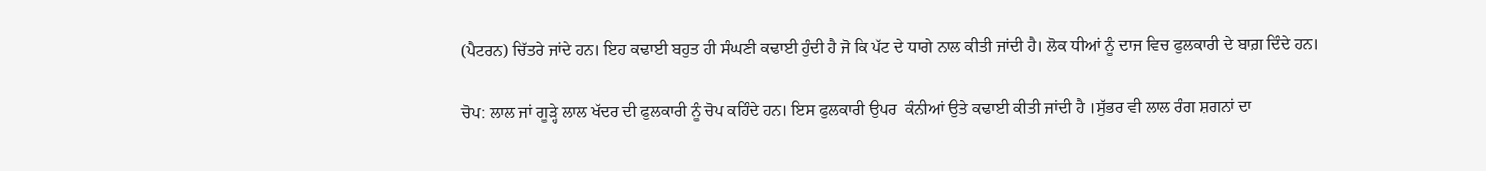(ਪੈਟਰਨ) ਚਿੱਤਰੇ ਜਾਂਦੇ ਹਨ। ਇਹ ਕਢਾਈ ਬਹੁਤ ਹੀ ਸੰਘਣੀ ਕਢਾਈ ਹੁੰਦੀ ਹੈ ਜੋ ਕਿ ਪੱਟ ਦੇ ਧਾਗੇ ਨਾਲ ਕੀਤੀ ਜਾਂਦੀ ਹੈ। ਲੋਕ ਧੀਆਂ ਨੂੰ ਦਾਜ ਵਿਚ ਫੁਲਕਾਰੀ ਦੇ ਬਾਗ਼ ਦਿੰਦੇ ਹਨ।

ਚੋਪ: ਲਾਲ ਜਾਂ ਗੂੜ੍ਹੇ ਲਾਲ ਖੱਦਰ ਦੀ ਫੁਲਕਾਰੀ ਨੂੰ ਚੋਪ ਕਹਿੰਦੇ ਹਨ। ਇਸ ਫੁਲਕਾਰੀ ਉਪਰ  ਕੰਨੀਆਂ ਉਤੇ ਕਢਾਈ ਕੀਤੀ ਜਾਂਦੀ ਹੈ ।ਸੁੱਭਰ ਵੀ ਲਾਲ ਰੰਗ ਸ਼ਗਨਾਂ ਦਾ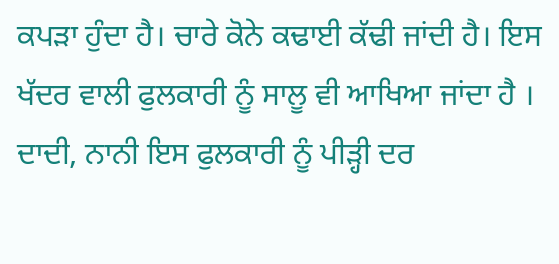ਕਪੜਾ ਹੁੰਦਾ ਹੈ। ਚਾਰੇ ਕੋਨੇ ਕਢਾਈ ਕੱਢੀ ਜਾਂਦੀ ਹੈ। ਇਸ ਖੱਦਰ ਵਾਲੀ ਫੁਲਕਾਰੀ ਨੂੰ ਸਾਲੂ ਵੀ ਆਖਿਆ ਜਾਂਦਾ ਹੈ । ਦਾਦੀ, ਨਾਨੀ ਇਸ ਫੁਲਕਾਰੀ ਨੂੰ ਪੀੜ੍ਹੀ ਦਰ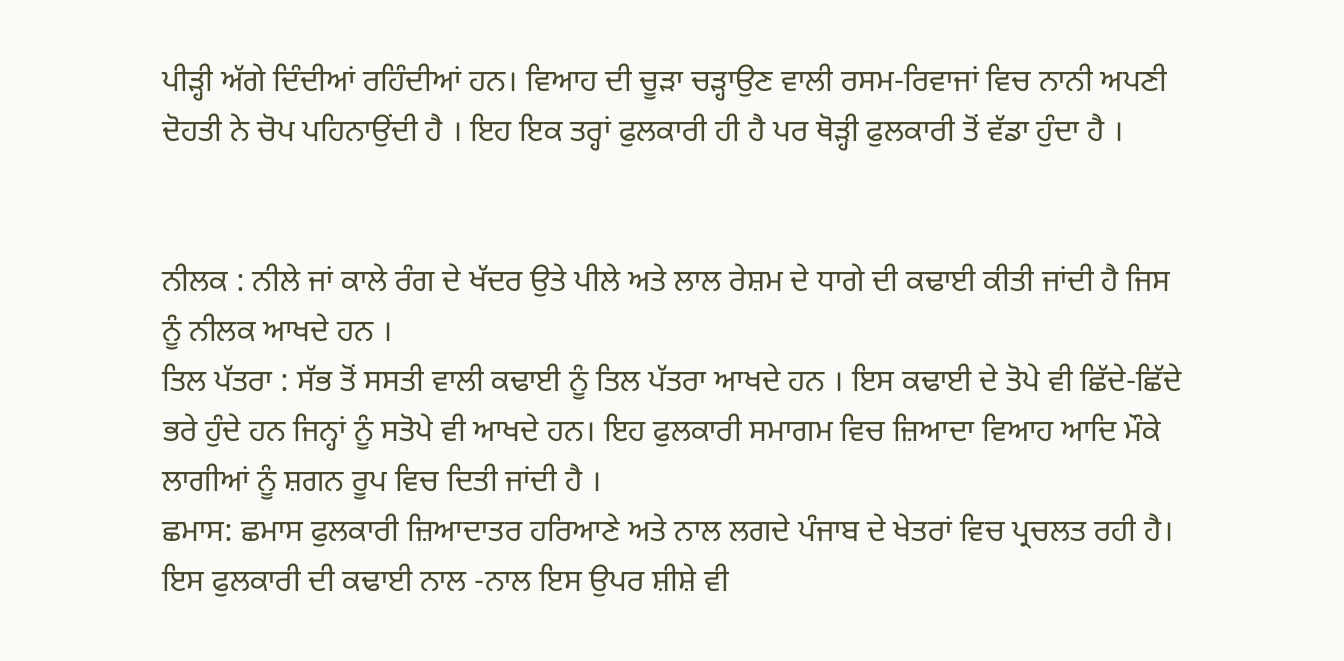ਪੀੜ੍ਹੀ ਅੱਗੇ ਦਿੰਦੀਆਂ ਰਹਿੰਦੀਆਂ ਹਨ। ਵਿਆਹ ਦੀ ਚੂੜਾ ਚੜ੍ਹਾਉਣ ਵਾਲੀ ਰਸਮ-ਰਿਵਾਜਾਂ ਵਿਚ ਨਾਨੀ ਅਪਣੀ ਦੋਹਤੀ ਨੇ ਚੋਪ ਪਹਿਨਾਉਂਦੀ ਹੈ । ਇਹ ਇਕ ਤਰ੍ਹਾਂ ਫੁਲਕਾਰੀ ਹੀ ਹੈ ਪਰ ਥੋੜ੍ਹੀ ਫੁਲਕਾਰੀ ਤੋਂ ਵੱਡਾ ਹੁੰਦਾ ਹੈ ।


ਨੀਲਕ : ਨੀਲੇ ਜਾਂ ਕਾਲੇ ਰੰਗ ਦੇ ਖੱਦਰ ਉਤੇ ਪੀਲੇ ਅਤੇ ਲਾਲ ਰੇਸ਼ਮ ਦੇ ਧਾਗੇ ਦੀ ਕਢਾਈ ਕੀਤੀ ਜਾਂਦੀ ਹੈ ਜਿਸ ਨੂੰ ਨੀਲਕ ਆਖਦੇ ਹਨ ।
ਤਿਲ ਪੱਤਰਾ : ਸੱਭ ਤੋਂ ਸਸਤੀ ਵਾਲੀ ਕਢਾਈ ਨੂੰ ਤਿਲ ਪੱਤਰਾ ਆਖਦੇ ਹਨ । ਇਸ ਕਢਾਈ ਦੇ ਤੋਪੇ ਵੀ ਛਿੱਦੇ-ਛਿੱਦੇ ਭਰੇ ਹੁੰਦੇ ਹਨ ਜਿਨ੍ਹਾਂ ਨੂੰ ਸਤੋਪੇ ਵੀ ਆਖਦੇ ਹਨ। ਇਹ ਫੁਲਕਾਰੀ ਸਮਾਗਮ ਵਿਚ ਜ਼ਿਆਦਾ ਵਿਆਹ ਆਦਿ ਮੌਕੇ ਲਾਗੀਆਂ ਨੂੰ ਸ਼ਗਨ ਰੂਪ ਵਿਚ ਦਿਤੀ ਜਾਂਦੀ ਹੈ ।
ਛਮਾਸ: ਛਮਾਸ ਫੁਲਕਾਰੀ ਜ਼ਿਆਦਾਤਰ ਹਰਿਆਣੇ ਅਤੇ ਨਾਲ ਲਗਦੇ ਪੰਜਾਬ ਦੇ ਖੇਤਰਾਂ ਵਿਚ ਪ੍ਰਚਲਤ ਰਹੀ ਹੈ। ਇਸ ਫੁਲਕਾਰੀ ਦੀ ਕਢਾਈ ਨਾਲ -ਨਾਲ ਇਸ ਉਪਰ ਸ਼ੀਸ਼ੇ ਵੀ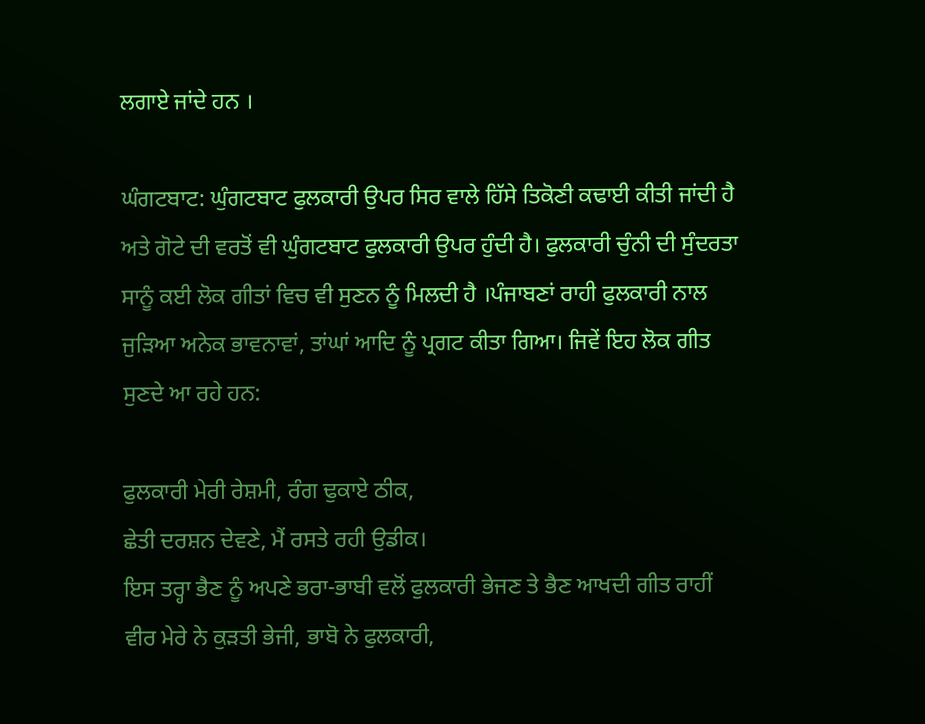ਲਗਾਏ ਜਾਂਦੇ ਹਨ ।

ਘੰਗਟਬਾਟ: ਘੁੰਗਟਬਾਟ ਫੁਲਕਾਰੀ ਉਪਰ ਸਿਰ ਵਾਲੇ ਹਿੱਸੇ ਤਿਕੋਣੀ ਕਢਾਈ ਕੀਤੀ ਜਾਂਦੀ ਹੈ ਅਤੇ ਗੋਟੇ ਦੀ ਵਰਤੋਂ ਵੀ ਘੁੰਗਟਬਾਟ ਫੁਲਕਾਰੀ ਉਪਰ ਹੁੰਦੀ ਹੈ। ਫੁਲਕਾਰੀ ਚੁੰਨੀ ਦੀ ਸੁੰਦਰਤਾ ਸਾਨੂੰ ਕਈ ਲੋਕ ਗੀਤਾਂ ਵਿਚ ਵੀ ਸੁਣਨ ਨੂੰ ਮਿਲਦੀ ਹੈ ।ਪੰਜਾਬਣਾਂ ਰਾਹੀ ਫੁਲਕਾਰੀ ਨਾਲ ਜੁੜਿਆ ਅਨੇਕ ਭਾਵਨਾਵਾਂ, ਤਾਂਘਾਂ ਆਦਿ ਨੂੰ ਪ੍ਰਗਟ ਕੀਤਾ ਗਿਆ। ਜਿਵੇਂ ਇਹ ਲੋਕ ਗੀਤ ਸੁਣਦੇ ਆ ਰਹੇ ਹਨ:

ਫੁਲਕਾਰੀ ਮੇਰੀ ਰੇਸ਼ਮੀ, ਰੰਗ ਢੁਕਾਏ ਠੀਕ,
ਛੇਤੀ ਦਰਸ਼ਨ ਦੇਵਣੇ, ਮੈਂ ਰਸਤੇ ਰਹੀ ਉਡੀਕ।
ਇਸ ਤਰ੍ਹਾ ਭੈਣ ਨੂੰ ਅਪਣੇ ਭਰਾ-ਭਾਬੀ ਵਲੋਂ ਫੁਲਕਾਰੀ ਭੇਜਣ ਤੇ ਭੈਣ ਆਖਦੀ ਗੀਤ ਰਾਹੀਂ
ਵੀਰ ਮੇਰੇ ਨੇ ਕੁੜਤੀ ਭੇਜੀ, ਭਾਬੋ ਨੇ ਫੁਲਕਾਰੀ,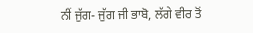ਨੀਂ ਜੁੱਗ- ਜੁੱਗ ਜੀ ਭਾਬੋ, ਲੱਗੇ ਵੀਰ ਤੋਂ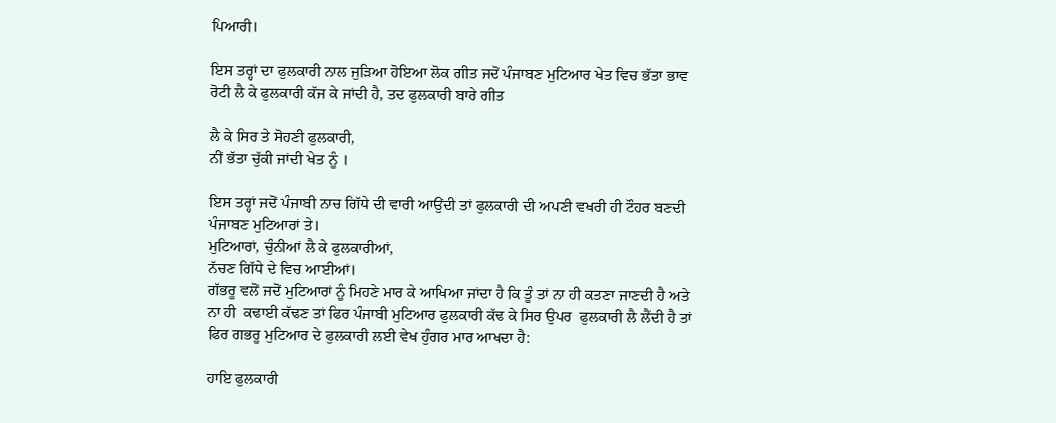ਪਿਆਰੀ।

ਇਸ ਤਰ੍ਹਾਂ ਦਾ ਫੁਲਕਾਰੀ ਨਾਲ ਜੁੜਿਆ ਹੋਇਆ ਲੋਕ ਗੀਤ ਜਦੋਂ ਪੰਜਾਬਣ ਮੁਟਿਆਰ ਖੇਤ ਵਿਚ ਭੱਤਾ ਭਾਵ ਰੋਟੀ ਲੈ ਕੇ ਫੁਲਕਾਰੀ ਕੱਜ ਕੇ ਜਾਂਦੀ ਹੈ, ਤਦ ਫੁਲਕਾਰੀ ਬਾਰੇ ਗੀਤ

ਲੈ ਕੇ ਸਿਰ ਤੇ ਸੋਹਣੀ ਫੁਲਕਾਰੀ,
ਨੀਂ ਭੱਤਾ ਚੁੱਕੀ ਜਾਂਦੀ ਖੇਤ ਨੂੰ ।

ਇਸ ਤਰ੍ਹਾਂ ਜਦੋਂ ਪੰਜਾਬੀ ਨਾਚ ਗਿੱਧੇ ਦੀ ਵਾਰੀ ਆਉਂਦੀ ਤਾਂ ਫੁਲਕਾਰੀ ਦੀ ਅਪਣੀ ਵਖਰੀ ਹੀ ਟੌਹਰ ਬਣਦੀ ਪੰਜਾਬਣ ਮੁਟਿਆਰਾਂ ਤੇ।
ਮੁਟਿਆਰਾਂ, ਚੁੰਨੀਆਂ ਲੈ ਕੇ ਫੁਲਕਾਰੀਆਂ,
ਨੱਚਣ ਗਿੱਧੇ ਦੇ ਵਿਚ ਆਈਆਂ।
ਗੱਭਰੂ ਵਲੋਂ ਜਦੋਂ ਮੁਟਿਆਰਾਂ ਨੂੰ ਮਿਹਣੇ ਮਾਰ ਕੇ ਆਖਿਆ ਜਾਂਦਾ ਹੈ ਕਿ ਤੂੰ ਤਾਂ ਨਾ ਹੀ ਕਤਣਾ ਜਾਣਦੀ ਹੈ ਅਤੇ ਨਾ ਹੀ  ਕਢਾਈ ਕੱਢਣ ਤਾਂ ਫਿਰ ਪੰਜਾਬੀ ਮੁਟਿਆਰ ਫੁਲਕਾਰੀ ਕੱਢ ਕੇ ਸਿਰ ਉਪਰ  ਫੁਲਕਾਰੀ ਲੈ ਲੈਂਦੀ ਹੈ ਤਾਂ ਫਿਰ ਗਭਰੂ ਮੁਟਿਆਰ ਦੇ ਫੁਲਕਾਰੀ ਲਈ ਵੇਖ ਹੁੰਗਰ ਮਾਰ ਆਖਦਾ ਹੈ:

ਹਾਇ ਫੁਲਕਾਰੀ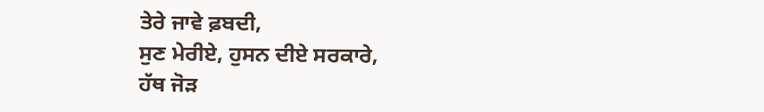ਤੇਰੇ ਜਾਵੇ ਫ਼ਬਦੀ,
ਸੁਣ ਮੇਰੀਏ, ਹੁਸਨ ਦੀਏ ਸਰਕਾਰੇ,
ਹੱਥ ਜੋੜ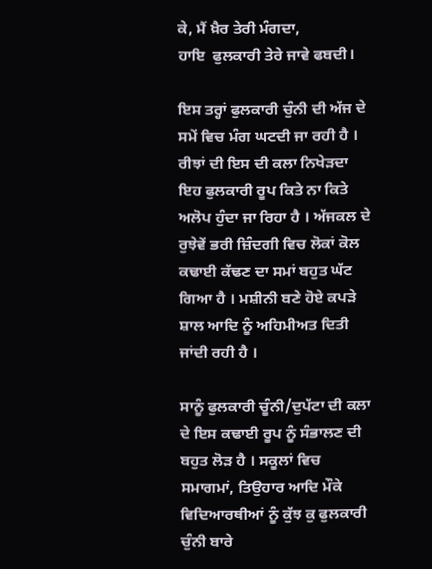ਕੇ, ਮੈਂ ਖ਼ੈਰ ਤੇਰੀ ਮੰਗਦਾ,
ਹਾਇ  ਫੁਲਕਾਰੀ ਤੇਰੇ ਜਾਵੇ ਫਬਦੀ।

ਇਸ ਤਰ੍ਹਾਂ ਫੁਲਕਾਰੀ ਚੁੰਨੀ ਦੀ ਅੱਜ ਦੇ ਸਮੇਂ ਵਿਚ ਮੰਗ ਘਟਦੀ ਜਾ ਰਹੀ ਹੈ । ਰੀਝਾਂ ਦੀ ਇਸ ਦੀ ਕਲਾ ਨਿਖੇੜਦਾ ਇਹ ਫੁਲਕਾਰੀ ਰੂਪ ਕਿਤੇ ਨਾ ਕਿਤੇ ਅਲੋਪ ਹੁੰਦਾ ਜਾ ਰਿਹਾ ਹੈ । ਅੱਜਕਲ ਦੇ ਰੁਝੇਵੇਂ ਭਰੀ ਜ਼ਿੰਦਗੀ ਵਿਚ ਲੋਕਾਂ ਕੋਲ ਕਢਾਈ ਕੱਢਣ ਦਾ ਸਮਾਂ ਬਹੁਤ ਘੱਟ ਗਿਆ ਹੈ । ਮਸ਼ੀਨੀ ਬਣੇ ਹੋਏ ਕਪੜੇ ਸ਼ਾਲ ਆਦਿ ਨੂੰ ਅਹਿਮੀਅਤ ਦਿਤੀ ਜਾਂਦੀ ਰਹੀ ਹੈ ।

ਸਾਨੂੰ ਫੁਲਕਾਰੀ ਚੂੰਨੀ/ਦੁਪੱਟਾ ਦੀ ਕਲਾ ਦੇ ਇਸ ਕਢਾਈ ਰੂਪ ਨੂੰ ਸੰਭਾਲਣ ਦੀ ਬਹੁਤ ਲੋੜ ਹੈ । ਸਕੂਲਾਂ ਵਿਚ ਸਮਾਗਮਾਂ, ਤਿਉਹਾਰ ਆਦਿ ਮੌਕੇ ਵਿਦਿਆਰਥੀਆਂ ਨੂੰ ਕੁੱਝ ਕੁ ਫੁਲਕਾਰੀ ਚੁੰਨੀ ਬਾਰੇ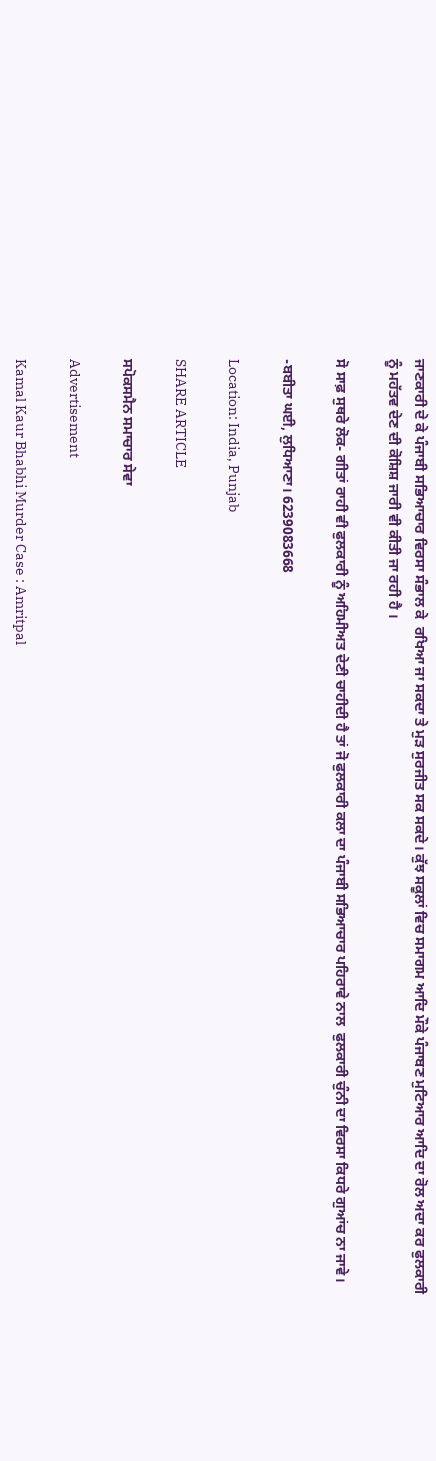ਜਾਣਕਾਰੀ ਦੇ ਕੇ ਪੰਜਾਬੀ ਸਭਿਆਚਾਰ ਵਿਰਸਾ ਸੰਭਾਲ ਕੇ  ਰਖਿਆ ਜਾ ਸਕਦਾ ਤੇ ਮੁੜ ਸੁਰਜੀਤ ਸਕ ਸਕਦੇ। ਕੁੱਝ ਸਕੂਲਾਂ ਵਿਚ ਸਮਾਗਮ ਆਦਿ ਮੌਕੇ ਪੰਜਾਬਣ ਮੁਟਿਆਰ ਆਦਿ ਦਾ ਰੋਲ ਅਦਾ ਕਰ ਫੁਲਕਾਰੀ ਨੂੰ ਮਹੱਤਵ ਦੇਣ ਦੀ ਕੋਸ਼ਿਸ਼ ਜਾਰੀ ਵੀ ਕੀਤੀ ਜਾ ਰਹੀ ਹੈ ।

ਸੋ ਸਾਫ਼ ਸੁਥਰੇ ਲੋਕ- ਗੀਤਾਂ ਰਾਹੀ ਵੀ ਫੁਲਕਾਰੀ ਨੂੰ ਅਹਿਮੀਅਤ ਦੇਣੀ ਚਾਹੀਦੀ ਹੈ ਤਾਂ ਜੋ ਫੁਲਕਾਰੀ ਕਲਾ ਦਾ ਪੰਜਾਬੀ ਸਭਿਆਚਾਰ ਪਹਿਰਾਵੇ ਨਾਲ  ਫੁਲਕਾਰੀ ਚੁੰਨੀ ਦਾ ਵਿਰਸਾ ਕਿਧਰੇ ਗੁਆਂਚ ਨਾ ਜਾਵੇ।

-ਬਬੀਤਾ ਘਈ, ਲੁਧਿਆਣਾ। 6239083668

Location: India, Punjab

SHARE ARTICLE

ਸਪੋਕਸਮੈਨ ਸਮਾਚਾਰ ਸੇਵਾ

Advertisement

Kamal Kaur Bhabhi Murder Case : Amritpal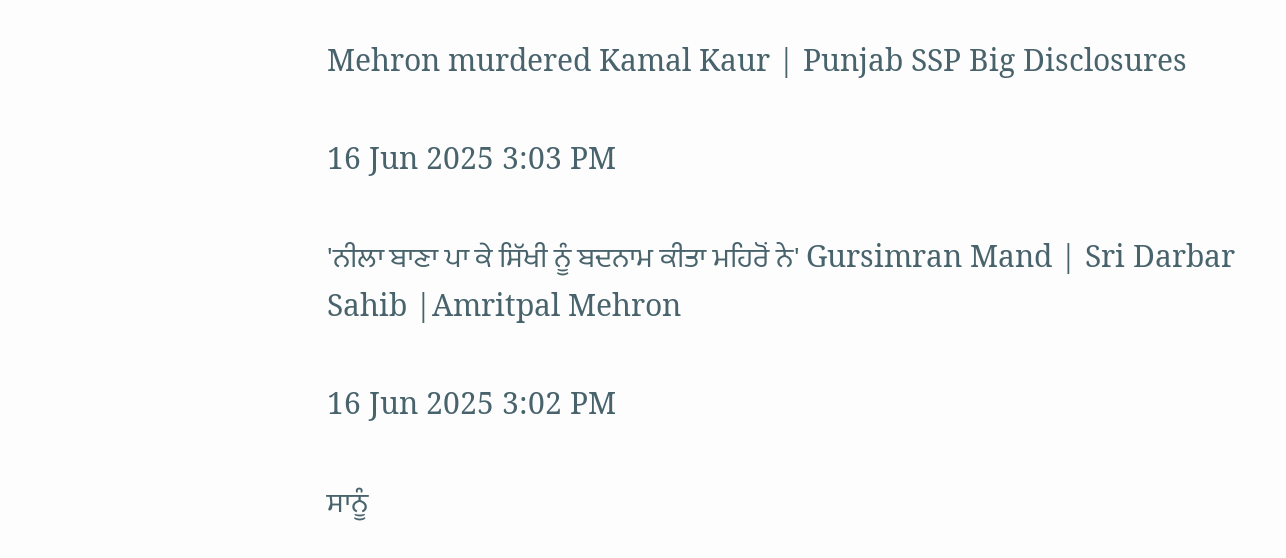Mehron murdered Kamal Kaur | Punjab SSP Big Disclosures

16 Jun 2025 3:03 PM

'ਨੀਲਾ ਬਾਣਾ ਪਾ ਕੇ ਸਿੱਖੀ ਨੂੰ ਬਦਨਾਮ ਕੀਤਾ ਮਹਿਰੋਂ ਨੇ' Gursimran Mand | Sri Darbar Sahib |Amritpal Mehron

16 Jun 2025 3:02 PM

ਸਾਨੂੰ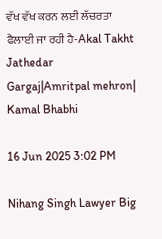ਵੱਖ ਵੱਖ ਕਰਨ ਲਈ ਲੱਚਰਤਾ ਫੈਲਾਈ ਜਾ ਰਹੀ ਹੈ-Akal Takht Jathedar Gargaj|Amritpal mehron| Kamal Bhabhi

16 Jun 2025 3:02 PM

Nihang Singh Lawyer Big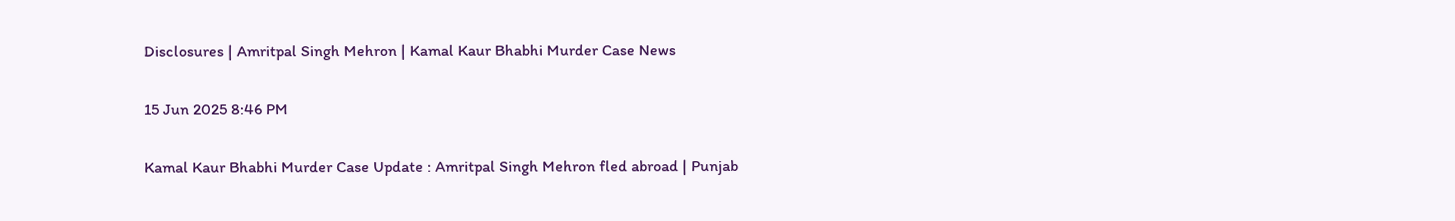Disclosures | Amritpal Singh Mehron | Kamal Kaur Bhabhi Murder Case News

15 Jun 2025 8:46 PM

Kamal Kaur Bhabhi Murder Case Update : Amritpal Singh Mehron fled abroad | Punjab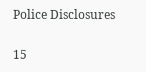Police Disclosures

15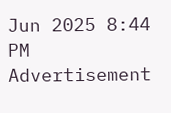Jun 2025 8:44 PM
Advertisement